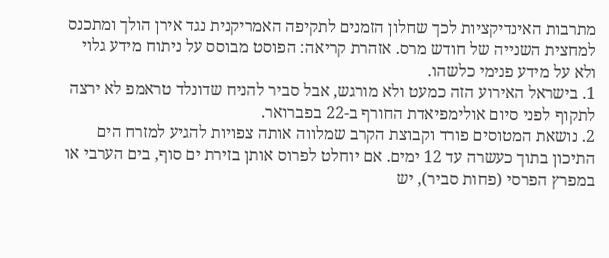מתרבות האינדיקציות לכך שחלון הזמנים לתקיפה האמריקנית נגד אירן הולך ומתכנס למחצית השנייה של חודש מרס. אזהרת קריאה: הפוסט מבוסס על ניתוח מידע גלוי ולא על מידע פנימי כלשהו.
1. בישראל האירוע הזה כמעט ולא מורגש, אבל סביר להניח שדונלד טראמפ לא ירצה לתקוף לפני סיום אולימפיאדת החורף ב-22 בפברואר.
2. נושאת המטוסים פורד וקבוצת הקרב שמלווה אותה צפויות להגיע למזרח הים התיכון בתוך כעשרה עד 12 ימים. אם יוחלט לפרוס אותן בזירת ים סוף, בים הערבי או במפרץ הפרסי (פחות סביר), יש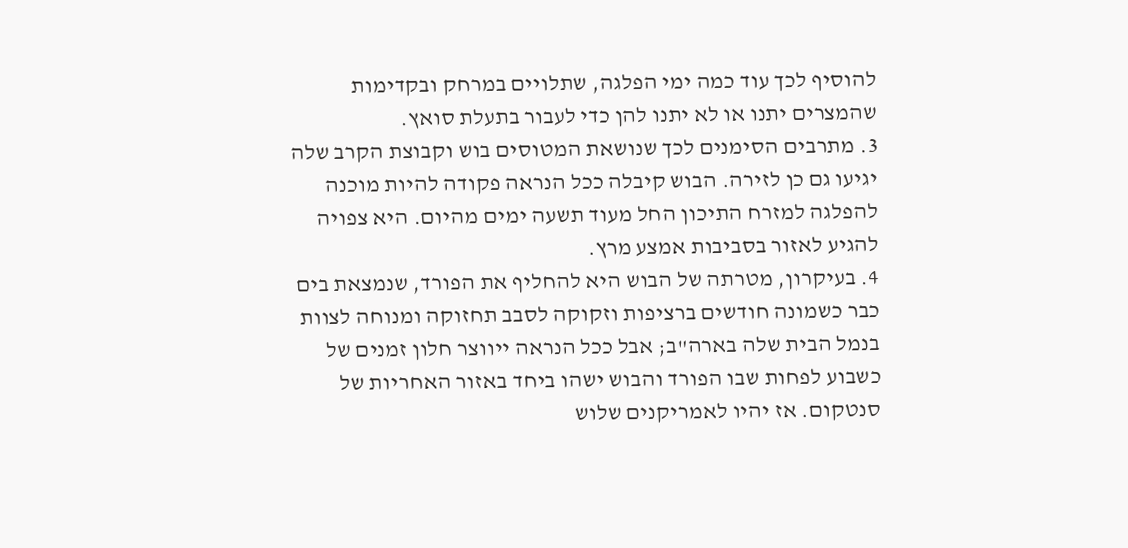להוסיף לכך עוד כמה ימי הפלגה, שתלויים במרחק ובקדימות שהמצרים יתנו או לא יתנו להן כדי לעבור בתעלת סואץ.
3. מתרבים הסימנים לכך שנושאת המטוסים בוש וקבוצת הקרב שלה יגיעו גם כן לזירה. הבוש קיבלה ככל הנראה פקודה להיות מוכנה להפלגה למזרח התיכון החל מעוד תשעה ימים מהיום. היא צפויה להגיע לאזור בסביבות אמצע מרץ.
4. בעיקרון, מטרתה של הבוש היא להחליף את הפורד, שנמצאת בים כבר כשמונה חודשים ברציפות וזקוקה לסבב תחזוקה ומנוחה לצוות בנמל הבית שלה בארה"ב; אבל ככל הנראה ייווצר חלון זמנים של כשבוע לפחות שבו הפורד והבוש ישהו ביחד באזור האחריות של סנטקום. אז יהיו לאמריקנים שלוש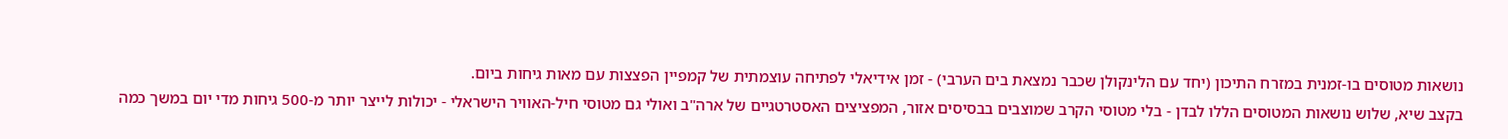נושאות מטוסים בו-זמנית במזרח התיכון (יחד עם הלינקולן שכבר נמצאת בים הערבי) - זמן אידיאלי לפתיחה עוצמתית של קמפיין הפצצות עם מאות גיחות ביום.
בקצב שיא, שלוש נושאות המטוסים הללו לבדן - בלי מטוסי הקרב שמוצבים בבסיסים אזור, המפציצים האסטרטגיים של ארה"ב ואולי גם מטוסי חיל-האוויר הישראלי - יכולות לייצר יותר מ-500 גיחות מדי יום במשך כמה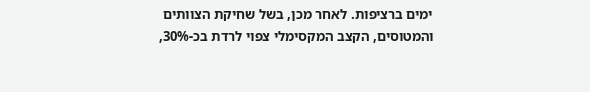ימים ברציפות. לאחר מכן, בשל שחיקת הצוותים והמטוסים, הקצב המקסימלי צפוי לרדת בכ-30%,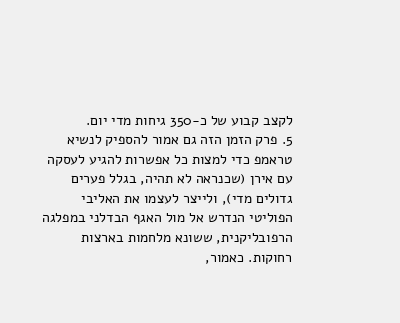לקצב קבוע של כ-350 גיחות מדי יום.
5. פרק הזמן הזה גם אמור להספיק לנשיא טראמפ כדי למצות כל אפשרות להגיע לעסקה עם אירן (שכנראה לא תהיה, בגלל פערים גדולים מדי), ולייצר לעצמו את האליבי הפוליטי הנדרש אל מול האגף הבדלני במפלגה הרפובליקנית, ששונא מלחמות בארצות רחוקות. כאמור,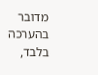מדובר בהערכה בלבד,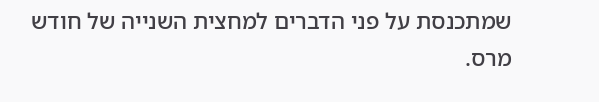שמתכנסת על פני הדברים למחצית השנייה של חודש מרס.